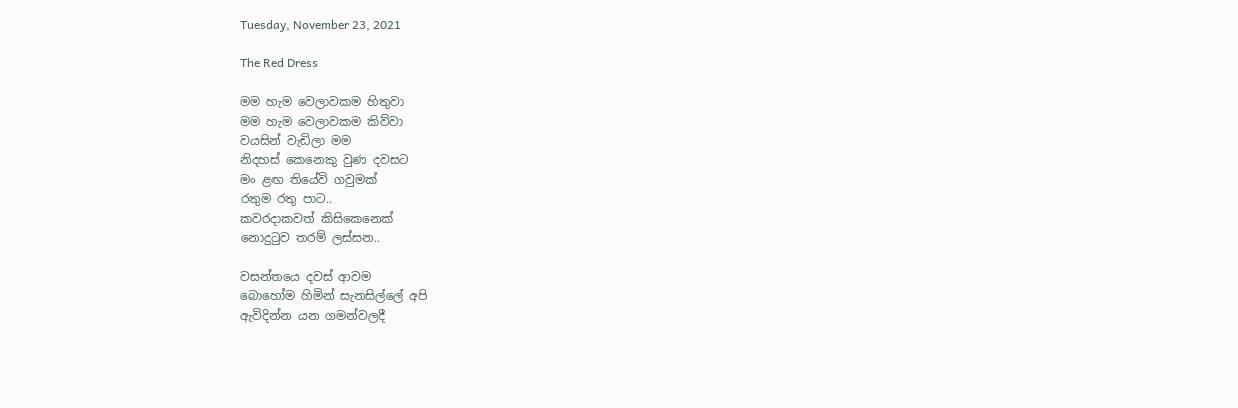Tuesday, November 23, 2021

The Red Dress

මම හැම වෙලාවකම හිතුවා
මම හැම වෙලාවකම කිව්වා
වයසින් වැඩිලා මම
නිදහස් කෙනෙකු වුණ දවසට
මං ළඟ තියේවි ගවුමක්
රතුම රතු පාට..
කවරදාකවත් කිසිකෙනෙක්
නොදුටුව තරම් ලස්සන..

වසන්තයෙ දවස් ආවම
බොහෝම හිමින් සැනසිල්ලේ අපි
ඇවිදින්න යන ගමන්වලදී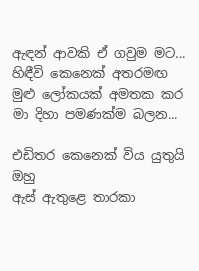ඇඳන් ආවකි ඒ ගවුම මට...
හිඳීවි කෙනෙක් අතරමඟ
මුළු ලෝකයක් අමතක කර
මා දිහා පමණක්ම බලන...

එඩිතර කෙනෙක් විය යුතුයි ඔහු
ඇස් ඇතුළෙ තාරකා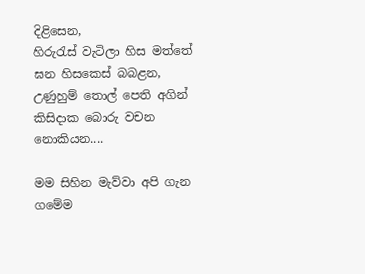දිළිසෙන,
හිරුරැස් වැටිලා හිස මත්තේ
ඝන හිසකෙස් බබළන,
උණුහුම් තොල් පෙති අගින්
කිසිදාක බොරු වචන නොකියන....

මම සිහින මැව්වා අපි ගැන
ගමේම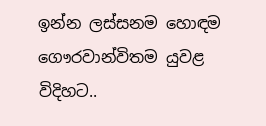ඉන්න ලස්සනම හොඳම
ගෞරවාන්විතම යුවළ විදිහට..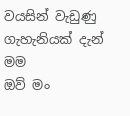වයසින් වැඩුණු ගැහැනියක් දැන් මම
ඔව් මං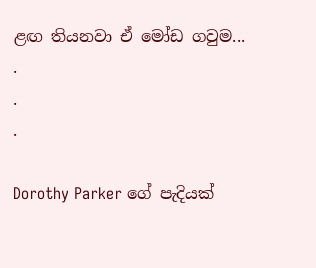ළඟ තියනවා ඒ මෝඩ ගවුම...
.
.
.

Dorothy Parker ගේ පැදියක්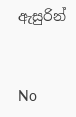ඇසුරින්



No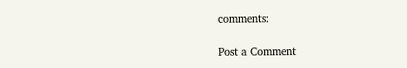comments:

Post a Comment